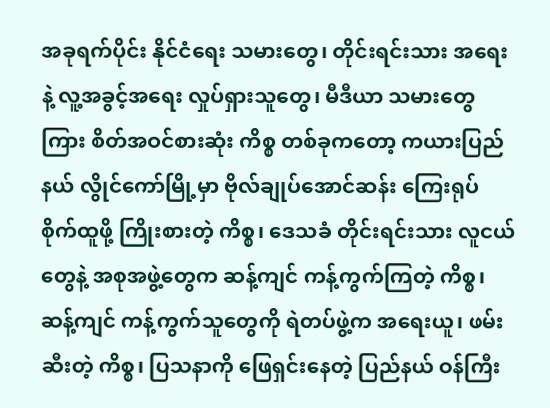အခုရက်ပိုင်း နိုင်ငံရေး သမားတွေ၊ တိုင်းရင်းသား အရေးနဲ့ လူ့အခွင့်အရေး လှုပ်ရှားသူတွေ၊ မီဒီယာ သမားတွေကြား စိတ်အဝင်စားဆုံး ကိစ္စ တစ်ခုကတော့ ကယားပြည်နယ် လွိုင်ကော်မြို့မှာ ဗိုလ်ချုပ်အောင်ဆန်း ကြေးရုပ် စိုက်ထူဖို့ ကြိုးစားတဲ့ ကိစ္စ၊ ဒေသခံ တိုင်းရင်းသား လူငယ်တွေနဲ့ အစုအဖွဲ့တွေက ဆန့်ကျင် ကန့်ကွက်ကြတဲ့ ကိစ္စ၊ ဆန့်ကျင် ကန့်ကွက်သူတွေကို ရဲတပ်ဖွဲ့က အရေးယူ၊ ဖမ်းဆီးတဲ့ ကိစ္စ၊ ပြသနာကို ဖြေရှင်းနေတဲ့ ပြည်နယ် ဝန်ကြီး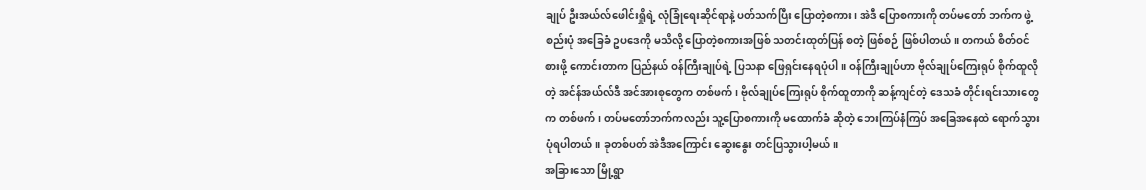ချုပ် ဦးအယ်လ်ဖေါင်းရှိုရဲ့ လုံခြုံရေးဆိုင်ရာနဲ့ ပတ်သက်ပြီး ပြောတဲ့စကား၊ အဲဒီ ပြောစကားကို တပ်မတော် ဘက်က ဖွဲ့စည်းပုံ အခြေခံ ဥပဒေကို မသိလို့ ပြောတဲ့စကားအဖြစ် သတင်းထုတ်ပြန် စတဲ့ ဖြစ်စဉ် ဖြစ်ပါတယ်။ တကယ် စိတ်ဝင်စားဖို့ ကောင်းတာက ပြည်နယ် ဝန်ကြီးချုပ်ရဲ့ ပြသနာ ဖြေရှင်းနေရပုံပါ။ ဝန်ကြီးချုပ်ဟာ ဗိုလ်ချုပ်ကြေးရုပ် စိုက်ထူလိုတဲ့ အင်န်အယ်လ်ဒီ အင်အားစုတွေက တစ်ဖက်၊ ဗိုလ်ချုပ်ကြေးရုပ် စိုက်ထူတာကို ဆန့်ကျင်တဲ့ ဒေသခံ တိုင်းရင်းသားတွေက တစ်ဖက်၊ တပ်မတော်ဘက်ကလည်း သူ့ပြောစကားကို မထောက်ခံ ဆိုတဲ့ ဘေးကြပ်နံကြပ် အခြေအနေထဲ ရောက်သွားပုံရပါတယ်။ ခုတစ်ပတ် အဲဒီအကြောင်း ဆွေးနွေး တင်ပြသွားပါ့မယ်။
အခြားသော မြို့ရွာ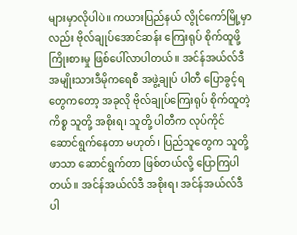များမှာလိုပါပဲ။ ကယားပြည်နယ် လွိုင်ကော်မြို့မှာလည်း ဗိုလ်ချုပ်အောင်ဆန်း ကြေးရုပ် စိုက်ထူဖို့ ကြိုးစားမှု ဖြစ်ပေါ်လာပါတယ်။ အင်န်အယ်လ်ဒီ အမျိုးသားဒီမိုကရေစီ အဖွဲ့ချုပ် ပါတီ ပြောခွင့်ရတွေကတော့ အခုလို ဗိုလ်ချုပ်ကြေးရုပ် စိုက်ထူတဲ့ကိစ္စ သူတို့ အစိုးရ၊ သူတို့ ပါတီက လုပ်ကိုင်ဆောင်ရွက်နေတာ မဟုတ်၊ ပြည်သူတွေက သူတို့ဖာသာ ဆောင်ရွက်တာ ဖြစ်တယ်လို့ ပြောကြပါတယ်။ အင်န်အယ်လ်ဒီ အစိုးရ၊ အင်န်အယ်လ်ဒီ ပါ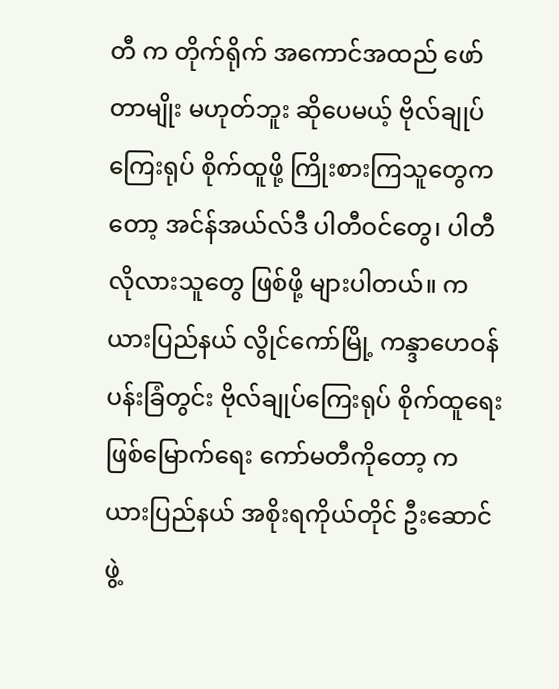တီ က တိုက်ရိုက် အကောင်အထည် ဖော်တာမျိုး မဟုတ်ဘူး ဆိုပေမယ့် ဗိုလ်ချုပ်ကြေးရုပ် စိုက်ထူဖို့ ကြိုးစားကြသူတွေကတော့ အင်န်အယ်လ်ဒီ ပါတီဝင်တွေ၊ ပါတီလိုလားသူတွေ ဖြစ်ဖို့ များပါတယ်။ ကယားပြည်နယ် လွိုင်ကော်မြို့ ကန္ဒာဟေဝန် ပန်းခြံတွင်း ဗိုလ်ချုပ်ကြေးရုပ် စိုက်ထူရေး ဖြစ်မြောက်ရေး ကော်မတီကိုတော့ ကယားပြည်နယ် အစိုးရကိုယ်တိုင် ဦးဆောင်ဖွဲ့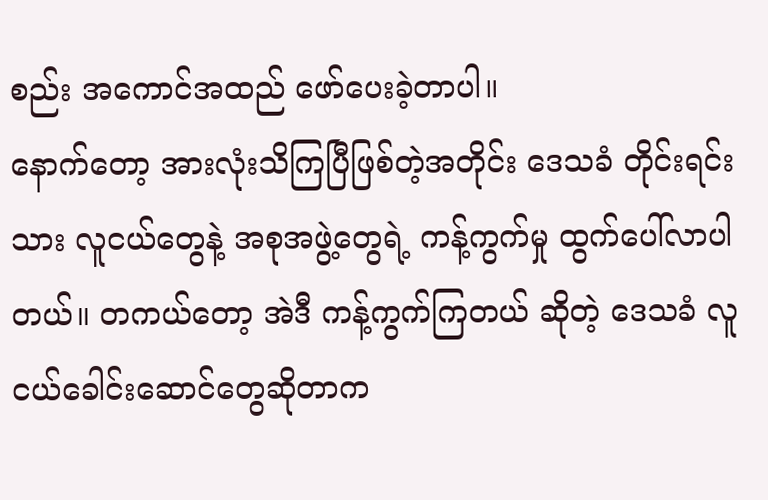စည်း အကောင်အထည် ဖော်ပေးခဲ့တာပါ။
နောက်တော့ အားလုံးသိကြပြီဖြစ်တဲ့အတိုင်း ဒေသခံ တိုင်းရင်းသား လူငယ်တွေနဲ့ အစုအဖွဲ့တွေရဲ့ ကန့်ကွက်မှု ထွက်ပေါ်လာပါတယ်။ တကယ်တော့ အဲဒီ ကန့်ကွက်ကြတယ် ဆိုတဲ့ ဒေသခံ လူငယ်ခေါင်းဆောင်တွေဆိုတာက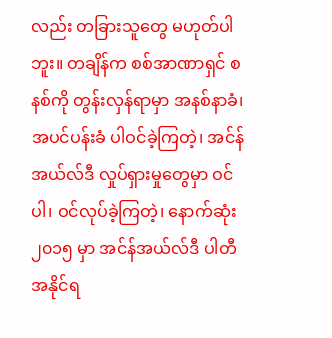လည်း တခြားသူတွေ မဟုတ်ပါဘူး။ တချိန်က စစ်အာဏာရှင် စနစ်ကို တွန်းလှန်ရာမှာ အနစ်နာခံ၊ အပင်ပန်းခံ ပါဝင်ခဲ့ကြတဲ့၊ အင်န်အယ်လ်ဒီ လှုပ်ရှားမှုတွေမှာ ဝင်ပါ၊ ဝင်လုပ်ခဲ့ကြတဲ့၊ နောက်ဆုံး ၂၀၁၅ မှာ အင်န်အယ်လ်ဒီ ပါတီ အနိုင်ရ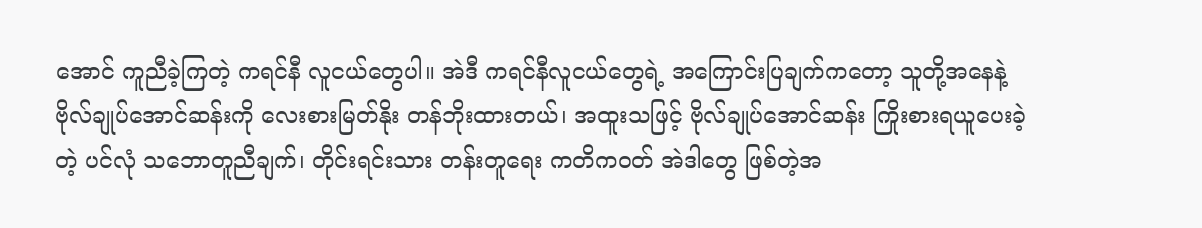အောင် ကူညီခဲ့ကြတဲ့ ကရင်နီ လူငယ်တွေပါ။ အဲဒီ ကရင်နီလူငယ်တွေရဲ့ အကြောင်းပြချက်ကတော့ သူတို့အနေနဲ့ ဗိုလ်ချုပ်အောင်ဆန်းကို လေးစားမြတ်နိုး တန်ဘိုးထားတယ်၊ အထူးသဖြင့် ဗိုလ်ချုပ်အောင်ဆန်း ကြိုးစားရယူပေးခဲ့တဲ့ ပင်လုံ သဘောတူညီချက်၊ တိုင်းရင်းသား တန်းတူရေး ကတိကဝတ် အဲဒါတွေ ဖြစ်တဲ့အ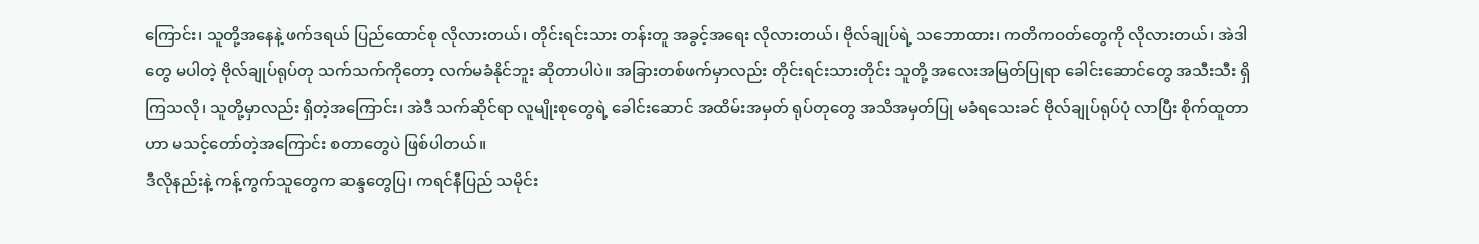ကြောင်း၊ သူတို့အနေနဲ့ ဖက်ဒရယ် ပြည်ထောင်စု လိုလားတယ်၊ တိုင်းရင်းသား တန်းတူ အခွင့်အရေး လိုလားတယ်၊ ဗိုလ်ချုပ်ရဲ့ သဘောထား၊ ကတိကဝတ်တွေကို လိုလားတယ်၊ အဲဒါတွေ မပါတဲ့ ဗိုလ်ချုပ်ရုပ်တု သက်သက်ကိုတော့ လက်မခံနိုင်ဘူး ဆိုတာပါပဲ။ အခြားတစ်ဖက်မှာလည်း တိုင်းရင်းသားတိုင်း သူတို့ အလေးအမြတ်ပြုရာ ခေါင်းဆောင်တွေ အသီးသီး ရှိကြသလို၊ သူတို့မှာလည်း ရှိတဲ့အကြောင်း၊ အဲဒီ သက်ဆိုင်ရာ လူမျိုးစုတွေရဲ့ ခေါင်းဆောင် အထိမ်းအမှတ် ရုပ်တုတွေ အသိအမှတ်ပြု မခံရသေးခင် ဗိုလ်ချုပ်ရုပ်ပုံ လာပြီး စိုက်ထူတာဟာ မသင့်တော်တဲ့အကြောင်း စတာတွေပဲ ဖြစ်ပါတယ်။
ဒီလိုနည်းနဲ့ ကန့်ကွက်သူတွေက ဆန္ဒတွေပြ၊ ကရင်နီပြည် သမိုင်း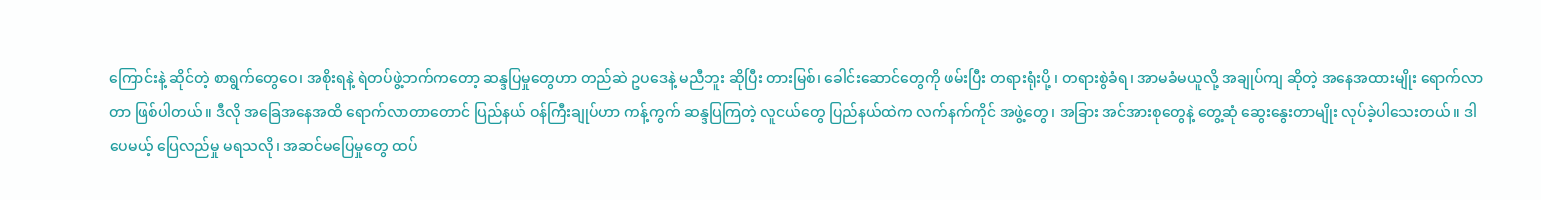ကြောင်းနဲ့ ဆိုင်တဲ့ စာရွက်တွေဝေ၊ အစိုးရနဲ့ ရဲတပ်ဖွဲ့ဘက်ကတော့ ဆန္ဒပြမှုတွေဟာ တည်ဆဲ ဥပဒေနဲ့ မညီဘူး ဆိုပြီး တားမြစ်၊ ခေါင်းဆောင်တွေကို ဖမ်းပြီး တရားရုံးပို့ ၊ တရားစွဲခံရ၊ အာမခံမယူလို့ အချုပ်ကျ ဆိုတဲ့ အနေအထားမျိုး ရောက်လာတာ ဖြစ်ပါတယ်။ ဒီလို အခြေအနေအထိ ရောက်လာတာတောင် ပြည်နယ် ဝန်ကြီးချုပ်ဟာ ကန့်ကွက် ဆန္ဒပြကြတဲ့ လူငယ်တွေ ပြည်နယ်ထဲက လက်နက်ကိုင် အဖွဲ့တွေ၊ အခြား အင်အားစုတွေနဲ့ တွေ့ဆုံ ဆွေးနွေးတာမျိုး လုပ်ခဲ့ပါသေးတယ်။ ဒါပေမယ့် ပြေလည်မှု မရသလို၊ အဆင်မပြေမှုတွေ ထပ်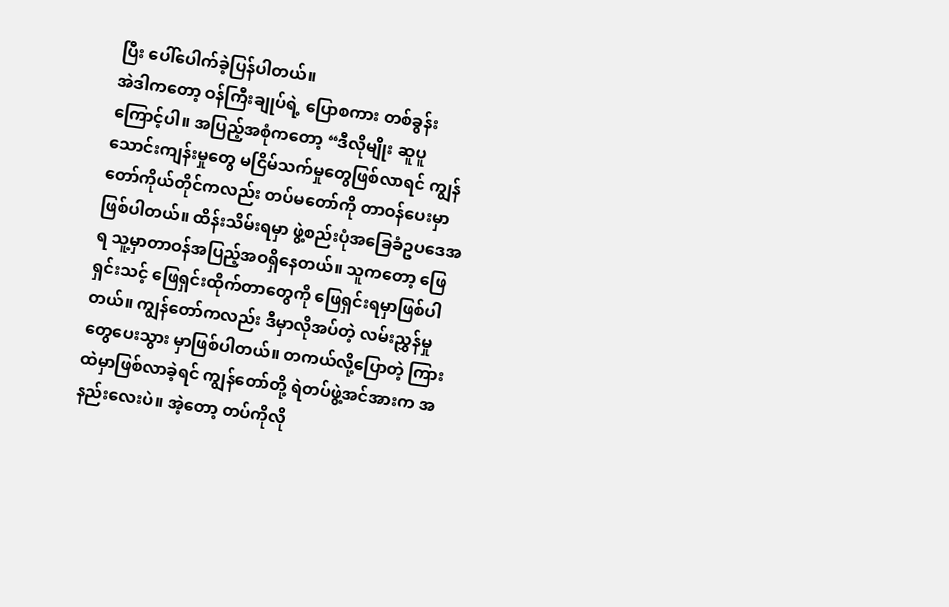ပြီး ပေါ်ပေါက်ခဲ့ပြန်ပါတယ်။
အဲဒါကတော့ ဝန်ကြီးချုပ်ရဲ့ ပြောစကား တစ်ခွန်းကြောင့်ပါ။ အပြည့်အစုံကတော့ “ဒီလိုမျိုး ဆူပူသောင်းကျန်းမှုတွေ မငြိမ်သက်မှုတွေဖြစ်လာရင် ကျွန်တော်ကိုယ်တိုင်ကလည်း တပ်မတော်ကို တာဝန်ပေးမှာဖြစ်ပါတယ်။ ထိန်းသိမ်းရမှာ ဖွဲ့စည်းပုံအခြေခံဥပဒေအရ သူ့မှာတာဝန်အပြည့်အဝရှိနေတယ်။ သူကတော့ ဖြေရှင်းသင့် ဖြေရှင်းထိုက်တာတွေကို ဖြေရှင်းရမှာဖြစ်ပါတယ်။ ကျွန်တော်ကလည်း ဒီမှာလိုအပ်တဲ့ လမ်းညွှန်မှုတွေပေးသွား မှာဖြစ်ပါတယ်။ တကယ်လို့ပြောတဲ့ ကြားထဲမှာဖြစ်လာခဲ့ရင် ကျွန်တော်တို့ ရဲတပ်ဖွဲ့အင်အားက အနည်းလေးပဲ။ အဲ့တော့ တပ်ကိုလို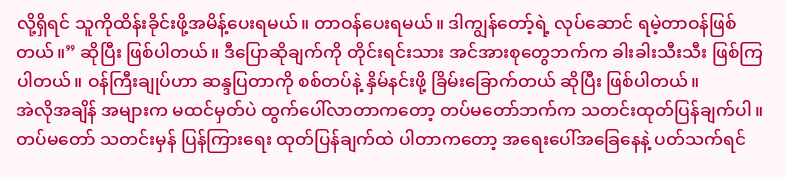လို့ရှိရင် သူကိုထိန်းခိုင်းဖို့အမိန့်ပေးရမယ်။ တာဝန်ပေးရမယ်။ ဒါကျွန်တော့်ရဲ့ လုပ်ဆောင် ရမဲ့တာဝန်ဖြစ်တယ်။” ဆိုပြီး ဖြစ်ပါတယ်။ ဒီပြောဆိုချက်ကို တိုင်းရင်းသား အင်အားစုတွေဘက်က ခါးခါးသီးသီး ဖြစ်ကြပါတယ်။ ဝန်ကြီးချုပ်ဟာ ဆန္ဒပြတာကို စစ်တပ်နဲ့ နှိမ်နင်းဖို့ ခြိမ်းခြောက်တယ် ဆိုပြီး ဖြစ်ပါတယ်။
အဲလိုအချိန် အများက မထင်မှတ်ပဲ ထွက်ပေါ်လာတာကတော့ တပ်မတော်ဘက်က သတင်းထုတ်ပြန်ချက်ပါ။ တပ်မတော် သတင်းမှန် ပြန်ကြားရေး ထုတ်ပြန်ချက်ထဲ ပါတာကတော့ အရေးပေါ်အခြေနေနဲ့ ပတ်သက်ရင်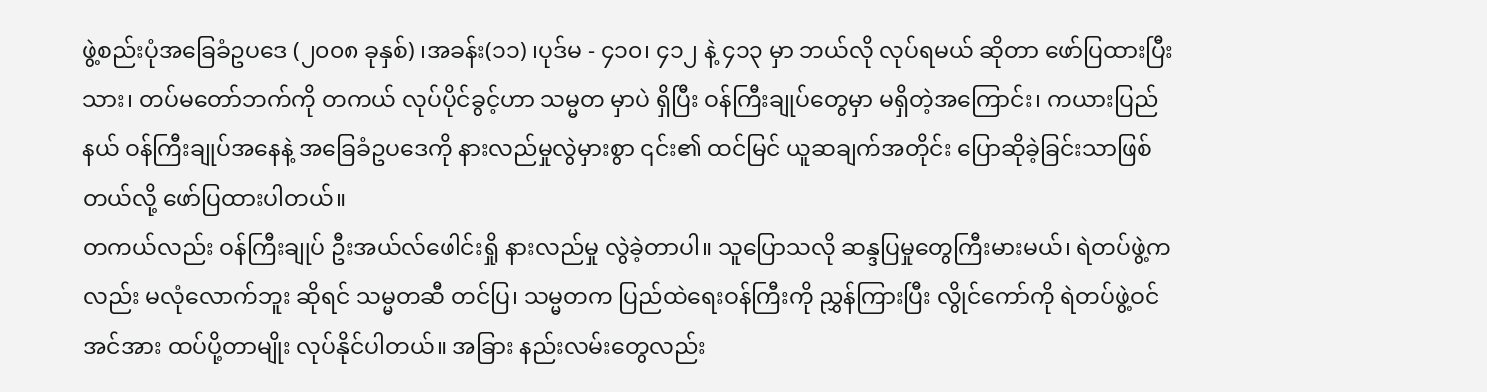ဖွဲ့စည်းပုံအခြေခံဥပဒေ (၂၀၀၈ ခုနှစ်) ၊အခန်း(၁၁) ၊ပုဒ်မ - ၄၁၀၊ ၄၁၂ နဲ့ ၄၁၃ မှာ ဘယ်လို လုပ်ရမယ် ဆိုတာ ဖော်ပြထားပြီးသား၊ တပ်မတော်ဘက်ကို တကယ် လုပ်ပိုင်ခွင့်ဟာ သမ္မတ မှာပဲ ရှိပြီး ဝန်ကြီးချုပ်တွေမှာ မရှိတဲ့အကြောင်း၊ ကယားပြည်နယ် ဝန်ကြီးချုပ်အနေနဲ့ အခြေခံဥပဒေကို နားလည်မှုလွဲမှားစွာ ၎င်း၏ ထင်မြင် ယူဆချက်အတိုင်း ပြောဆိုခဲ့ခြင်းသာဖြစ်တယ်လို့ ဖော်ပြထားပါတယ်။
တကယ်လည်း ဝန်ကြီးချုပ် ဦးအယ်လ်ဖေါင်းရှို နားလည်မှု လွဲခဲ့တာပါ။ သူပြောသလို ဆန္ဒပြမှုတွေကြီးမားမယ်၊ ရဲတပ်ဖွဲ့ကလည်း မလုံလောက်ဘူး ဆိုရင် သမ္မတဆီ တင်ပြ၊ သမ္မတက ပြည်ထဲရေးဝန်ကြီးကို ညွှန်ကြားပြီး လွိုင်ကော်ကို ရဲတပ်ဖွဲ့ဝင် အင်အား ထပ်ပို့တာမျိုး လုပ်နိုင်ပါတယ်။ အခြား နည်းလမ်းတွေလည်း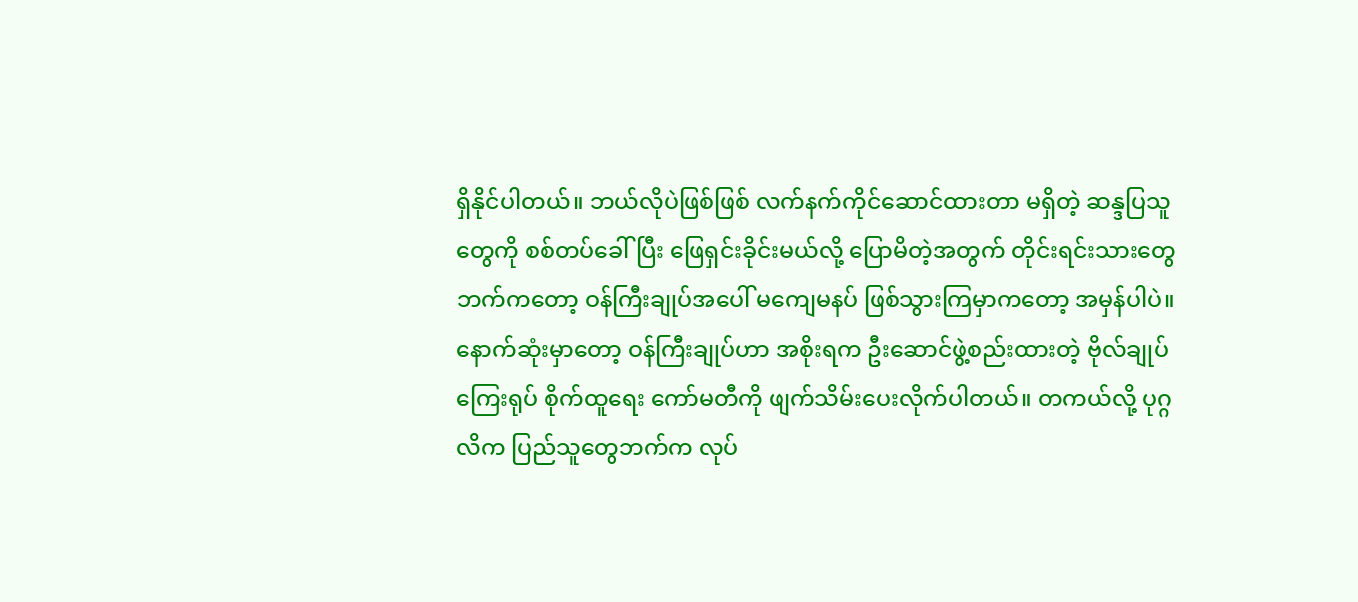ရှိနိုင်ပါတယ်။ ဘယ်လိုပဲဖြစ်ဖြစ် လက်နက်ကိုင်ဆောင်ထားတာ မရှိတဲ့ ဆန္ဒပြသူတွေကို စစ်တပ်ခေါ်ပြီး ဖြေရှင်းခိုင်းမယ်လို့ ပြောမိတဲ့အတွက် တိုင်းရင်းသားတွေ ဘက်ကတော့ ဝန်ကြီးချုပ်အပေါ် မကျေမနပ် ဖြစ်သွားကြမှာကတော့ အမှန်ပါပဲ။
နောက်ဆုံးမှာတော့ ဝန်ကြီးချုပ်ဟာ အစိုးရက ဦးဆောင်ဖွဲ့စည်းထားတဲ့ ဗိုလ်ချုပ်ကြေးရုပ် စိုက်ထူရေး ကော်မတီကို ဖျက်သိမ်းပေးလိုက်ပါတယ်။ တကယ်လို့ ပုဂ္ဂလိက ပြည်သူတွေဘက်က လုပ်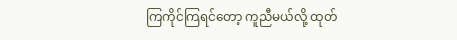ကြကိုင်ကြရင်တော့ ကူညီမယ်လို့ ထုတ်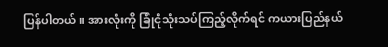ပြန်ပါတယ်။ အားလုံးကို ခြုံငုံသုံးသပ်ကြည့်လိုက်ရင် ကယားပြည်နယ်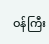ဝန်ကြီး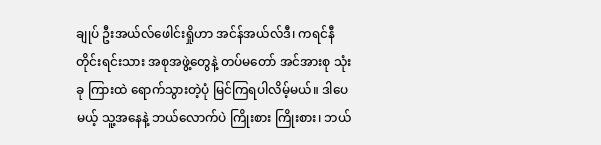ချုပ် ဦးအယ်လ်ဖေါင်းရှိုဟာ အင်န်အယ်လ်ဒီ၊ ကရင်နီ တိုင်းရင်းသား အစုအဖွဲ့တွေနဲ့ တပ်မတော် အင်အားစု သုံးခု ကြားထဲ ရောက်သွားတဲ့ပုံ မြင်ကြရပါလိမ့်မယ်။ ဒါပေမယ့် သူ့အနေနဲ့ ဘယ်လောက်ပဲ ကြိုးစား ကြိုးစား၊ ဘယ်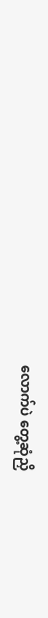လောက်ပဲ တွေ့ဆုံညှိ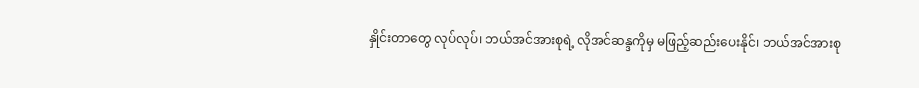နှိုင်းတာတွေ လုပ်လုပ်၊ ဘယ်အင်အားစုရဲ့ လိုအင်ဆန္ဒကိုမှ မဖြည့်ဆည်းပေးနိုင်၊ ဘယ်အင်အားစု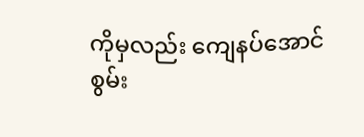ကိုမှလည်း ကျေနပ်အောင် စွမ်း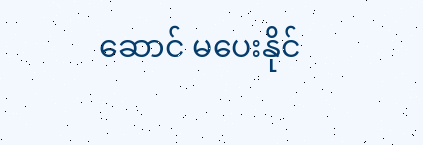ဆောင် မပေးနိုင်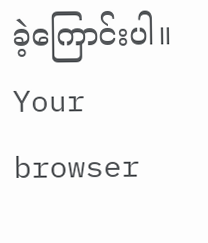ခဲ့ကြောင်းပါ။
Your browser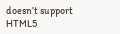doesn’t support HTML5